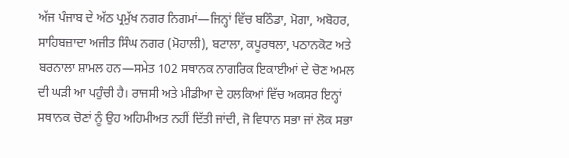ਅੱਜ ਪੰਜਾਬ ਦੇ ਅੱਠ ਪ੍ਰਮੁੱਖ ਨਗਰ ਨਿਗਮਾਂ—ਜਿਨ੍ਹਾਂ ਵਿੱਚ ਬਠਿੰਡਾ, ਮੋਗਾ, ਅਬੋਹਰ, ਸਾਹਿਬਜ਼ਾਦਾ ਅਜੀਤ ਸਿੰਘ ਨਗਰ (ਮੋਹਾਲੀ), ਬਟਾਲਾ, ਕਪੂਰਥਲਾ, ਪਠਾਨਕੋਟ ਅਤੇ ਬਰਨਾਲਾ ਸ਼ਾਮਲ ਹਨ—ਸਮੇਤ 102 ਸਥਾਨਕ ਨਾਗਰਿਕ ਇਕਾਈਆਂ ਦੇ ਚੋਣ ਅਮਲ ਦੀ ਘੜੀ ਆ ਪਹੁੰਚੀ ਹੈ। ਰਾਜਸੀ ਅਤੇ ਮੀਡੀਆ ਦੇ ਹਲਕਿਆਂ ਵਿੱਚ ਅਕਸਰ ਇਨ੍ਹਾਂ ਸਥਾਨਕ ਚੋਣਾਂ ਨੂੰ ਉਹ ਅਹਿਮੀਅਤ ਨਹੀਂ ਦਿੱਤੀ ਜਾਂਦੀ, ਜੋ ਵਿਧਾਨ ਸਭਾ ਜਾਂ ਲੋਕ ਸਭਾ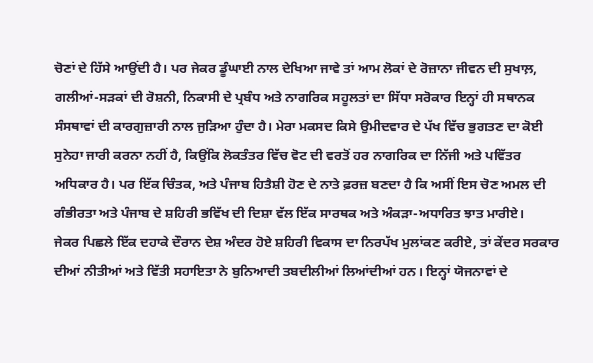ਚੋਣਾਂ ਦੇ ਹਿੱਸੇ ਆਉਂਦੀ ਹੈ। ਪਰ ਜੇਕਰ ਡੂੰਘਾਈ ਨਾਲ ਦੇਖਿਆ ਜਾਵੇ ਤਾਂ ਆਮ ਲੋਕਾਂ ਦੇ ਰੋਜ਼ਾਨਾ ਜੀਵਨ ਦੀ ਸੁਖਾਲ਼, ਗਲੀਆਂ-ਸੜਕਾਂ ਦੀ ਰੋਸ਼ਨੀ, ਨਿਕਾਸੀ ਦੇ ਪ੍ਰਬੰਧ ਅਤੇ ਨਾਗਰਿਕ ਸਹੂਲਤਾਂ ਦਾ ਸਿੱਧਾ ਸਰੋਕਾਰ ਇਨ੍ਹਾਂ ਹੀ ਸਥਾਨਕ ਸੰਸਥਾਵਾਂ ਦੀ ਕਾਰਗੁਜ਼ਾਰੀ ਨਾਲ ਜੁੜਿਆ ਹੁੰਦਾ ਹੈ। ਮੇਰਾ ਮਕਸਦ ਕਿਸੇ ਉਮੀਦਵਾਰ ਦੇ ਪੱਖ ਵਿੱਚ ਭੁਗਤਣ ਦਾ ਕੋਈ ਸੁਨੇਹਾ ਜਾਰੀ ਕਰਨਾ ਨਹੀਂ ਹੈ, ਕਿਉਂਕਿ ਲੋਕਤੰਤਰ ਵਿੱਚ ਵੋਟ ਦੀ ਵਰਤੋਂ ਹਰ ਨਾਗਰਿਕ ਦਾ ਨਿੱਜੀ ਅਤੇ ਪਵਿੱਤਰ ਅਧਿਕਾਰ ਹੈ। ਪਰ ਇੱਕ ਚਿੰਤਕ, ਅਤੇ ਪੰਜਾਬ ਹਿਤੈਸ਼ੀ ਹੋਣ ਦੇ ਨਾਤੇ ਫ਼ਰਜ਼ ਬਣਦਾ ਹੈ ਕਿ ਅਸੀਂ ਇਸ ਚੋਣ ਅਮਲ ਦੀ ਗੰਭੀਰਤਾ ਅਤੇ ਪੰਜਾਬ ਦੇ ਸ਼ਹਿਰੀ ਭਵਿੱਖ ਦੀ ਦਿਸ਼ਾ ਵੱਲ ਇੱਕ ਸਾਰਥਕ ਅਤੇ ਅੰਕੜਾ-ਅਧਾਰਿਤ ਝਾਤ ਮਾਰੀਏ।
ਜੇਕਰ ਪਿਛਲੇ ਇੱਕ ਦਹਾਕੇ ਦੌਰਾਨ ਦੇਸ਼ ਅੰਦਰ ਹੋਏ ਸ਼ਹਿਰੀ ਵਿਕਾਸ ਦਾ ਨਿਰਪੱਖ ਮੁਲਾਂਕਣ ਕਰੀਏ, ਤਾਂ ਕੇਂਦਰ ਸਰਕਾਰ ਦੀਆਂ ਨੀਤੀਆਂ ਅਤੇ ਵਿੱਤੀ ਸਹਾਇਤਾ ਨੇ ਬੁਨਿਆਦੀ ਤਬਦੀਲੀਆਂ ਲਿਆਂਦੀਆਂ ਹਨ। ਇਨ੍ਹਾਂ ਯੋਜਨਾਵਾਂ ਦੇ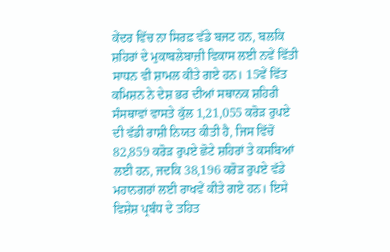ਕੇਂਦਰ ਵਿੱਚ ਨਾ ਸਿਰਫ਼ ਵੱਡੇ ਬਜਟ ਹਨ, ਬਲਕਿ ਸ਼ਹਿਰਾਂ ਦੇ ਮੁਕਾਬਲੇਬਾਜ਼ੀ ਵਿਕਾਸ ਲਈ ਨਵੇਂ ਵਿੱਤੀ ਸਾਧਨ ਵੀ ਸ਼ਾਮਲ ਕੀਤੇ ਗਏ ਹਨ। 15ਵੇਂ ਵਿੱਤ ਕਮਿਸ਼ਨ ਨੇ ਦੇਸ਼ ਭਰ ਦੀਆਂ ਸਥਾਨਕ ਸ਼ਹਿਰੀ ਸੰਸਥਾਵਾਂ ਵਾਸਤੇ ਕੁੱਲ 1,21,055 ਕਰੋੜ ਰੁਪਏ ਦੀ ਵੱਡੀ ਰਾਸ਼ੀ ਨਿਯਤ ਕੀਤੀ ਹੈ, ਜਿਸ ਵਿੱਚੋਂ 82,859 ਕਰੋੜ ਰੁਪਏ ਛੋਟੇ ਸ਼ਹਿਰਾਂ ਤੇ ਕਸਬਿਆਂ ਲਈ ਹਨ, ਜਦਕਿ 38,196 ਕਰੋੜ ਰੁਪਏ ਵੱਡੇ ਮਹਾਨਗਰਾਂ ਲਈ ਰਾਖਵੇਂ ਕੀਤੇ ਗਏ ਹਨ। ਇਸੇ ਵਿਸ਼ੇਸ਼ ਪ੍ਰਬੰਧ ਦੇ ਤਹਿਤ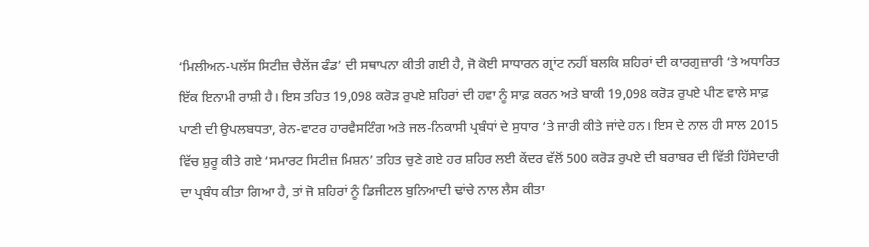‘ਮਿਲੀਅਨ-ਪਲੱਸ ਸਿਟੀਜ਼ ਚੈਲੇਂਜ ਫੰਡ’ ਦੀ ਸਥਾਪਨਾ ਕੀਤੀ ਗਈ ਹੈ, ਜੋ ਕੋਈ ਸਾਧਾਰਨ ਗ੍ਰਾਂਟ ਨਹੀਂ ਬਲਕਿ ਸ਼ਹਿਰਾਂ ਦੀ ਕਾਰਗੁਜ਼ਾਰੀ ‘ਤੇ ਅਧਾਰਿਤ ਇੱਕ ਇਨਾਮੀ ਰਾਸ਼ੀ ਹੈ। ਇਸ ਤਹਿਤ 19,098 ਕਰੋੜ ਰੁਪਏ ਸ਼ਹਿਰਾਂ ਦੀ ਹਵਾ ਨੂੰ ਸਾਫ਼ ਕਰਨ ਅਤੇ ਬਾਕੀ 19,098 ਕਰੋੜ ਰੁਪਏ ਪੀਣ ਵਾਲੇ ਸਾਫ਼ ਪਾਣੀ ਦੀ ਉਪਲਬਧਤਾ, ਰੇਨ-ਵਾਟਰ ਹਾਰਵੈਸਟਿੰਗ ਅਤੇ ਜਲ-ਨਿਕਾਸੀ ਪ੍ਰਬੰਧਾਂ ਦੇ ਸੁਧਾਰ ‘ਤੇ ਜਾਰੀ ਕੀਤੇ ਜਾਂਦੇ ਹਨ। ਇਸ ਦੇ ਨਾਲ ਹੀ ਸਾਲ 2015 ਵਿੱਚ ਸ਼ੁਰੂ ਕੀਤੇ ਗਏ ‘ਸਮਾਰਟ ਸਿਟੀਜ਼ ਮਿਸ਼ਨ’ ਤਹਿਤ ਚੁਣੇ ਗਏ ਹਰ ਸ਼ਹਿਰ ਲਈ ਕੇਂਦਰ ਵੱਲੋਂ 500 ਕਰੋੜ ਰੁਪਏ ਦੀ ਬਰਾਬਰ ਦੀ ਵਿੱਤੀ ਹਿੱਸੇਦਾਰੀ ਦਾ ਪ੍ਰਬੰਧ ਕੀਤਾ ਗਿਆ ਹੈ, ਤਾਂ ਜੋ ਸ਼ਹਿਰਾਂ ਨੂੰ ਡਿਜੀਟਲ ਬੁਨਿਆਦੀ ਢਾਂਚੇ ਨਾਲ ਲੈਸ ਕੀਤਾ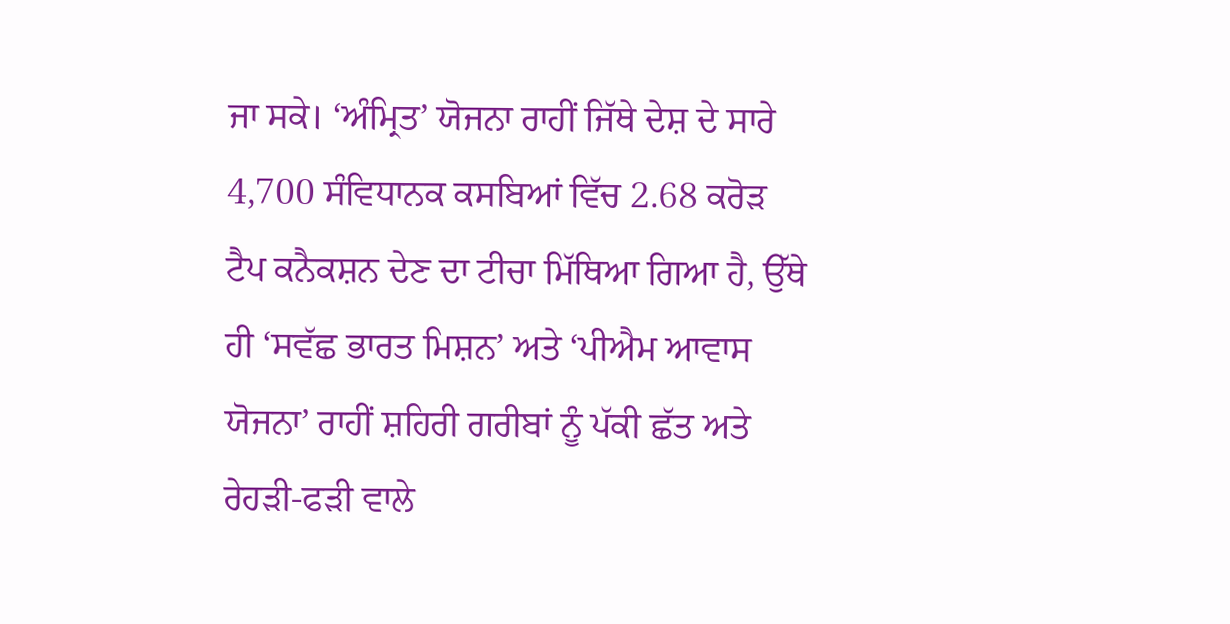ਜਾ ਸਕੇ। ‘ਅੰਮ੍ਰਿਤ’ ਯੋਜਨਾ ਰਾਹੀਂ ਜਿੱਥੇ ਦੇਸ਼ ਦੇ ਸਾਰੇ 4,700 ਸੰਵਿਧਾਨਕ ਕਸਬਿਆਂ ਵਿੱਚ 2.68 ਕਰੋੜ ਟੈਪ ਕਨੈਕਸ਼ਨ ਦੇਣ ਦਾ ਟੀਚਾ ਮਿੱਥਿਆ ਗਿਆ ਹੈ, ਉੱਥੇ ਹੀ ‘ਸਵੱਛ ਭਾਰਤ ਮਿਸ਼ਨ’ ਅਤੇ ‘ਪੀਐਮ ਆਵਾਸ ਯੋਜਨਾ’ ਰਾਹੀਂ ਸ਼ਹਿਰੀ ਗਰੀਬਾਂ ਨੂੰ ਪੱਕੀ ਛੱਤ ਅਤੇ ਰੇਹੜੀ-ਫੜੀ ਵਾਲੇ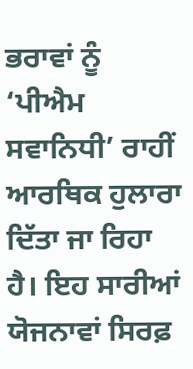ਭਰਾਵਾਂ ਨੂੰ ‘ਪੀਐਮ ਸਵਾਨਿਧੀ’ ਰਾਹੀਂ ਆਰਥਿਕ ਹੁਲਾਰਾ ਦਿੱਤਾ ਜਾ ਰਿਹਾ ਹੈ। ਇਹ ਸਾਰੀਆਂ ਯੋਜਨਾਵਾਂ ਸਿਰਫ਼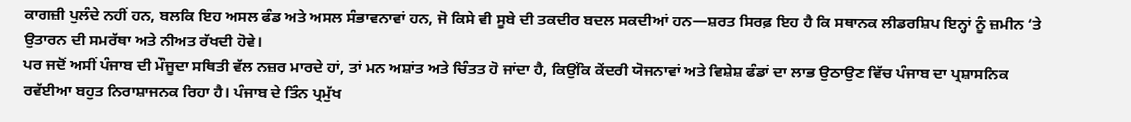ਕਾਗਜ਼ੀ ਪੁਲੰਦੇ ਨਹੀਂ ਹਨ, ਬਲਕਿ ਇਹ ਅਸਲ ਫੰਡ ਅਤੇ ਅਸਲ ਸੰਭਾਵਨਾਵਾਂ ਹਨ, ਜੋ ਕਿਸੇ ਵੀ ਸੂਬੇ ਦੀ ਤਕਦੀਰ ਬਦਲ ਸਕਦੀਆਂ ਹਨ—ਸ਼ਰਤ ਸਿਰਫ਼ ਇਹ ਹੈ ਕਿ ਸਥਾਨਕ ਲੀਡਰਸ਼ਿਪ ਇਨ੍ਹਾਂ ਨੂੰ ਜ਼ਮੀਨ ‘ਤੇ ਉਤਾਰਨ ਦੀ ਸਮਰੱਥਾ ਅਤੇ ਨੀਅਤ ਰੱਖਦੀ ਹੋਵੇ।
ਪਰ ਜਦੋਂ ਅਸੀਂ ਪੰਜਾਬ ਦੀ ਮੌਜੂਦਾ ਸਥਿਤੀ ਵੱਲ ਨਜ਼ਰ ਮਾਰਦੇ ਹਾਂ, ਤਾਂ ਮਨ ਅਸ਼ਾਂਤ ਅਤੇ ਚਿੰਤਤ ਹੋ ਜਾਂਦਾ ਹੈ, ਕਿਉਂਕਿ ਕੇਂਦਰੀ ਯੋਜਨਾਵਾਂ ਅਤੇ ਵਿਸ਼ੇਸ਼ ਫੰਡਾਂ ਦਾ ਲਾਭ ਉਠਾਉਣ ਵਿੱਚ ਪੰਜਾਬ ਦਾ ਪ੍ਰਸ਼ਾਸਨਿਕ ਰਵੱਈਆ ਬਹੁਤ ਨਿਰਾਸ਼ਾਜਨਕ ਰਿਹਾ ਹੈ। ਪੰਜਾਬ ਦੇ ਤਿੰਨ ਪ੍ਰਮੁੱਖ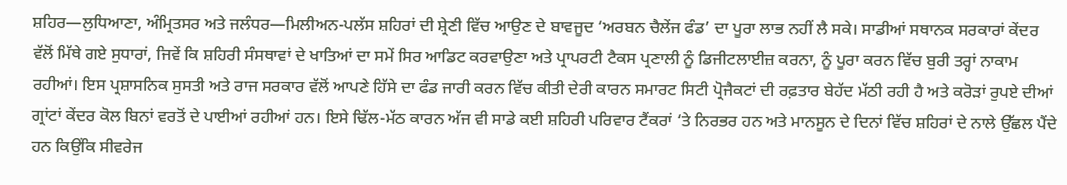ਸ਼ਹਿਰ—ਲੁਧਿਆਣਾ, ਅੰਮ੍ਰਿਤਸਰ ਅਤੇ ਜਲੰਧਰ—ਮਿਲੀਅਨ-ਪਲੱਸ ਸ਼ਹਿਰਾਂ ਦੀ ਸ਼੍ਰੇਣੀ ਵਿੱਚ ਆਉਣ ਦੇ ਬਾਵਜੂਦ ‘ਅਰਬਨ ਚੈਲੇਂਜ ਫੰਡ’ ਦਾ ਪੂਰਾ ਲਾਭ ਨਹੀਂ ਲੈ ਸਕੇ। ਸਾਡੀਆਂ ਸਥਾਨਕ ਸਰਕਾਰਾਂ ਕੇਂਦਰ ਵੱਲੋਂ ਮਿੱਥੇ ਗਏ ਸੁਧਾਰਾਂ, ਜਿਵੇਂ ਕਿ ਸ਼ਹਿਰੀ ਸੰਸਥਾਵਾਂ ਦੇ ਖਾਤਿਆਂ ਦਾ ਸਮੇਂ ਸਿਰ ਆਡਿਟ ਕਰਵਾਉਣਾ ਅਤੇ ਪ੍ਰਾਪਰਟੀ ਟੈਕਸ ਪ੍ਰਣਾਲੀ ਨੂੰ ਡਿਜੀਟਲਾਈਜ਼ ਕਰਨਾ, ਨੂੰ ਪੂਰਾ ਕਰਨ ਵਿੱਚ ਬੁਰੀ ਤਰ੍ਹਾਂ ਨਾਕਾਮ ਰਹੀਆਂ। ਇਸ ਪ੍ਰਸ਼ਾਸਨਿਕ ਸੁਸਤੀ ਅਤੇ ਰਾਜ ਸਰਕਾਰ ਵੱਲੋਂ ਆਪਣੇ ਹਿੱਸੇ ਦਾ ਫੰਡ ਜਾਰੀ ਕਰਨ ਵਿੱਚ ਕੀਤੀ ਦੇਰੀ ਕਾਰਨ ਸਮਾਰਟ ਸਿਟੀ ਪ੍ਰੋਜੈਕਟਾਂ ਦੀ ਰਫ਼ਤਾਰ ਬੇਹੱਦ ਮੱਠੀ ਰਹੀ ਹੈ ਅਤੇ ਕਰੋੜਾਂ ਰੁਪਏ ਦੀਆਂ ਗ੍ਰਾਂਟਾਂ ਕੇਂਦਰ ਕੋਲ ਬਿਨਾਂ ਵਰਤੋਂ ਦੇ ਪਾਈਆਂ ਰਹੀਆਂ ਹਨ। ਇਸੇ ਢਿੱਲ-ਮੱਠ ਕਾਰਨ ਅੱਜ ਵੀ ਸਾਡੇ ਕਈ ਸ਼ਹਿਰੀ ਪਰਿਵਾਰ ਟੈਂਕਰਾਂ ‘ਤੇ ਨਿਰਭਰ ਹਨ ਅਤੇ ਮਾਨਸੂਨ ਦੇ ਦਿਨਾਂ ਵਿੱਚ ਸ਼ਹਿਰਾਂ ਦੇ ਨਾਲੇ ਉੱਛਲ ਪੈਂਦੇ ਹਨ ਕਿਉਂਕਿ ਸੀਵਰੇਜ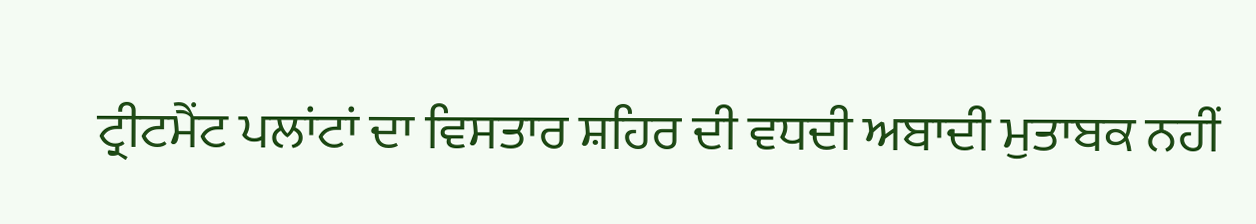ਟ੍ਰੀਟਮੈਂਟ ਪਲਾਂਟਾਂ ਦਾ ਵਿਸਤਾਰ ਸ਼ਹਿਰ ਦੀ ਵਧਦੀ ਅਬਾਦੀ ਮੁਤਾਬਕ ਨਹੀਂ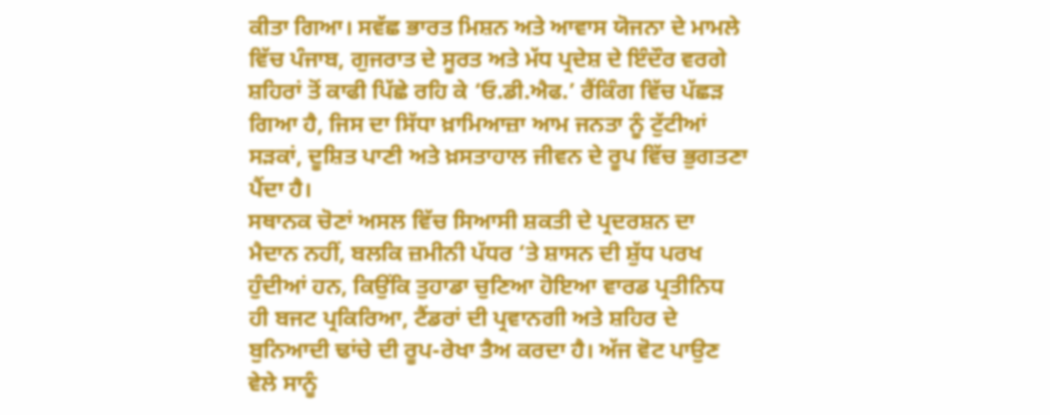ਕੀਤਾ ਗਿਆ। ਸਵੱਛ ਭਾਰਤ ਮਿਸ਼ਨ ਅਤੇ ਆਵਾਸ ਯੋਜਨਾ ਦੇ ਮਾਮਲੇ ਵਿੱਚ ਪੰਜਾਬ, ਗੁਜਰਾਤ ਦੇ ਸੂਰਤ ਅਤੇ ਮੱਧ ਪ੍ਰਦੇਸ਼ ਦੇ ਇੰਦੌਰ ਵਰਗੇ ਸ਼ਹਿਰਾਂ ਤੋਂ ਕਾਫੀ ਪਿੱਛੇ ਰਹਿ ਕੇ ‘ਓ.ਡੀ.ਐਫ.’ ਰੈਂਕਿੰਗ ਵਿੱਚ ਪੱਛੜ ਗਿਆ ਹੈ, ਜਿਸ ਦਾ ਸਿੱਧਾ ਖ਼ਾਮਿਆਜ਼ਾ ਆਮ ਜਨਤਾ ਨੂੰ ਟੁੱਟੀਆਂ ਸੜਕਾਂ, ਦੂਸ਼ਿਤ ਪਾਣੀ ਅਤੇ ਖ਼ਸਤਾਹਾਲ ਜੀਵਨ ਦੇ ਰੂਪ ਵਿੱਚ ਭੁਗਤਣਾ ਪੈਂਦਾ ਹੈ।
ਸਥਾਨਕ ਚੋਣਾਂ ਅਸਲ ਵਿੱਚ ਸਿਆਸੀ ਸ਼ਕਤੀ ਦੇ ਪ੍ਰਦਰਸ਼ਨ ਦਾ ਮੈਦਾਨ ਨਹੀਂ, ਬਲਕਿ ਜ਼ਮੀਨੀ ਪੱਧਰ ‘ਤੇ ਸ਼ਾਸਨ ਦੀ ਸ਼ੁੱਧ ਪਰਖ ਹੁੰਦੀਆਂ ਹਨ, ਕਿਉਂਕਿ ਤੁਹਾਡਾ ਚੁਣਿਆ ਹੋਇਆ ਵਾਰਡ ਪ੍ਰਤੀਨਿਧ ਹੀ ਬਜਟ ਪ੍ਰਕਿਰਿਆ, ਟੈਂਡਰਾਂ ਦੀ ਪ੍ਰਵਾਨਗੀ ਅਤੇ ਸ਼ਹਿਰ ਦੇ ਬੁਨਿਆਦੀ ਢਾਂਚੇ ਦੀ ਰੂਪ-ਰੇਖਾ ਤੈਅ ਕਰਦਾ ਹੈ। ਅੱਜ ਵੋਟ ਪਾਉਣ ਵੇਲੇ ਸਾਨੂੰ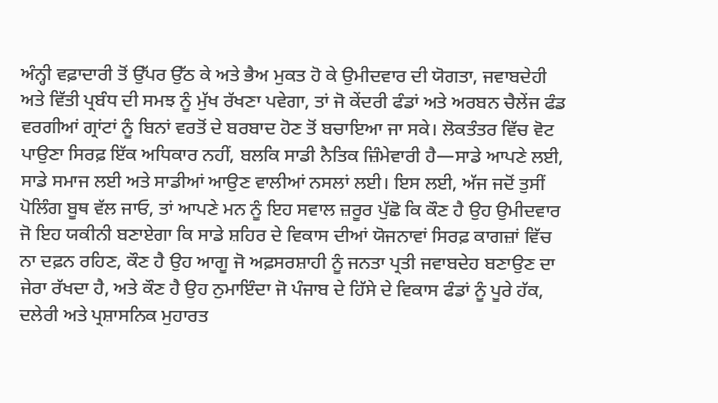ਅੰਨ੍ਹੀ ਵਫ਼ਾਦਾਰੀ ਤੋਂ ਉੱਪਰ ਉੱਠ ਕੇ ਅਤੇ ਭੈਅ ਮੁਕਤ ਹੋ ਕੇ ਉਮੀਦਵਾਰ ਦੀ ਯੋਗਤਾ, ਜਵਾਬਦੇਹੀ ਅਤੇ ਵਿੱਤੀ ਪ੍ਰਬੰਧ ਦੀ ਸਮਝ ਨੂੰ ਮੁੱਖ ਰੱਖਣਾ ਪਵੇਗਾ, ਤਾਂ ਜੋ ਕੇਂਦਰੀ ਫੰਡਾਂ ਅਤੇ ਅਰਬਨ ਚੈਲੇਂਜ ਫੰਡ ਵਰਗੀਆਂ ਗ੍ਰਾਂਟਾਂ ਨੂੰ ਬਿਨਾਂ ਵਰਤੋਂ ਦੇ ਬਰਬਾਦ ਹੋਣ ਤੋਂ ਬਚਾਇਆ ਜਾ ਸਕੇ। ਲੋਕਤੰਤਰ ਵਿੱਚ ਵੋਟ ਪਾਉਣਾ ਸਿਰਫ਼ ਇੱਕ ਅਧਿਕਾਰ ਨਹੀਂ, ਬਲਕਿ ਸਾਡੀ ਨੈਤਿਕ ਜ਼ਿੰਮੇਵਾਰੀ ਹੈ—ਸਾਡੇ ਆਪਣੇ ਲਈ, ਸਾਡੇ ਸਮਾਜ ਲਈ ਅਤੇ ਸਾਡੀਆਂ ਆਉਣ ਵਾਲੀਆਂ ਨਸਲਾਂ ਲਈ। ਇਸ ਲਈ, ਅੱਜ ਜਦੋਂ ਤੁਸੀਂ ਪੋਲਿੰਗ ਬੂਥ ਵੱਲ ਜਾਓ, ਤਾਂ ਆਪਣੇ ਮਨ ਨੂੰ ਇਹ ਸਵਾਲ ਜ਼ਰੂਰ ਪੁੱਛੋ ਕਿ ਕੌਣ ਹੈ ਉਹ ਉਮੀਦਵਾਰ ਜੋ ਇਹ ਯਕੀਨੀ ਬਣਾਏਗਾ ਕਿ ਸਾਡੇ ਸ਼ਹਿਰ ਦੇ ਵਿਕਾਸ ਦੀਆਂ ਯੋਜਨਾਵਾਂ ਸਿਰਫ਼ ਕਾਗਜ਼ਾਂ ਵਿੱਚ ਨਾ ਦਫ਼ਨ ਰਹਿਣ, ਕੌਣ ਹੈ ਉਹ ਆਗੂ ਜੋ ਅਫ਼ਸਰਸ਼ਾਹੀ ਨੂੰ ਜਨਤਾ ਪ੍ਰਤੀ ਜਵਾਬਦੇਹ ਬਣਾਉਣ ਦਾ ਜੇਰਾ ਰੱਖਦਾ ਹੈ, ਅਤੇ ਕੌਣ ਹੈ ਉਹ ਨੁਮਾਇੰਦਾ ਜੋ ਪੰਜਾਬ ਦੇ ਹਿੱਸੇ ਦੇ ਵਿਕਾਸ ਫੰਡਾਂ ਨੂੰ ਪੂਰੇ ਹੱਕ, ਦਲੇਰੀ ਅਤੇ ਪ੍ਰਸ਼ਾਸਨਿਕ ਮੁਹਾਰਤ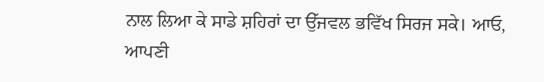ਨਾਲ ਲਿਆ ਕੇ ਸਾਡੇ ਸ਼ਹਿਰਾਂ ਦਾ ਉੱਜਵਲ ਭਵਿੱਖ ਸਿਰਜ ਸਕੇ। ਆਓ, ਆਪਣੀ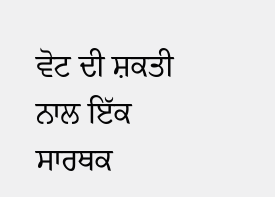ਵੋਟ ਦੀ ਸ਼ਕਤੀ ਨਾਲ ਇੱਕ ਸਾਰਥਕ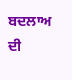ਬਦਲਾਅ ਦੀ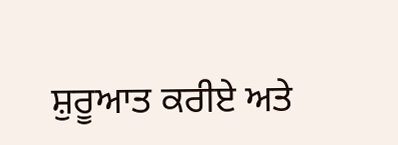ਸ਼ੁਰੂਆਤ ਕਰੀਏ ਅਤੇ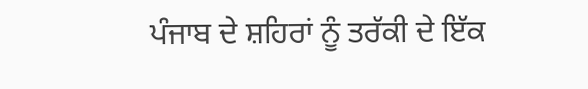ਪੰਜਾਬ ਦੇ ਸ਼ਹਿਰਾਂ ਨੂੰ ਤਰੱਕੀ ਦੇ ਇੱਕ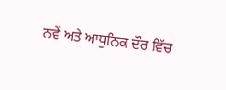ਨਵੇਂ ਅਤੇ ਆਧੁਨਿਕ ਦੌਰ ਵਿੱਚ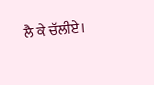ਲੈ ਕੇ ਚੱਲੀਏ।